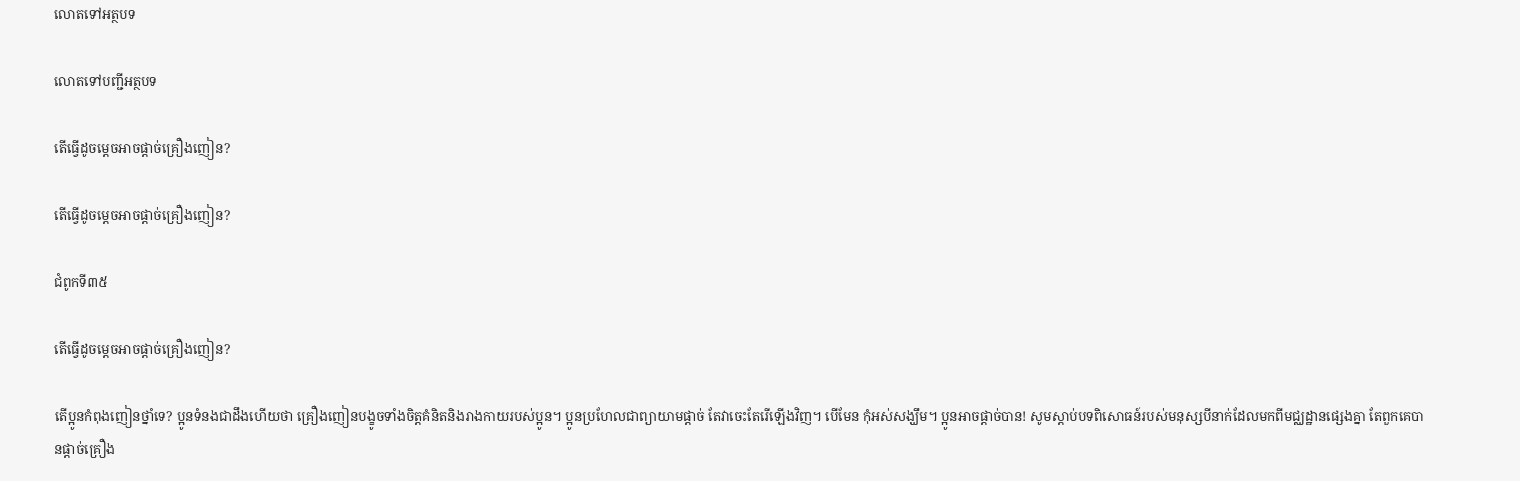លោតទៅអត្ថបទ

លោតទៅបញ្ជីអត្ថបទ

តើធ្វើដូចម្ដេចអាចផ្ដាច់គ្រឿងញៀន?

តើធ្វើដូចម្ដេចអាចផ្ដាច់គ្រឿងញៀន?

ជំពូកទី៣៥

តើធ្វើដូចម្ដេចអាចផ្ដាច់គ្រឿងញៀន?

តើប្អូនកំពុងញៀនថ្នាំទេ? ប្អូនទំនងជាដឹងហើយថា គ្រឿងញៀនបង្ខូចទាំងចិត្តគំនិតនិងរាងកាយរបស់ប្អូន។ ប្អូនប្រហែលជាព្យាយាមផ្ដាច់ តែវាចេះតែរើឡើងវិញ។ បើមែន កុំអស់សង្ឃឹម។ ប្អូនអាចផ្ដាច់បាន! សូមស្ដាប់បទពិសោធន៍របស់មនុស្សបីនាក់ដែលមកពីមជ្ឈដ្ឋានផ្សេងគ្នា តែពួកគេបានផ្ដាច់គ្រឿង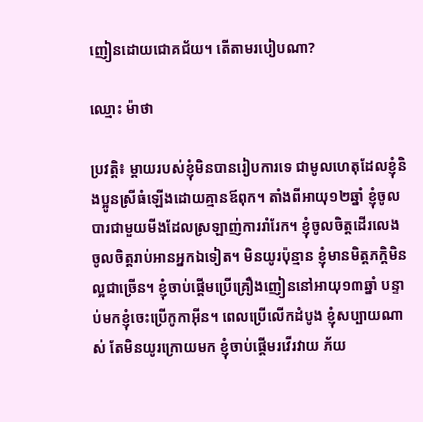ញៀនដោយជោគជ័យ។ តើតាមរបៀបណា?

ឈ្មោះ ម៉ាថា

ប្រវត្តិ៖ ម្ដាយរបស់ខ្ញុំមិនបានរៀបការទេ ជាមូលហេតុដែលខ្ញុំនិងប្អូនស្រីធំឡើងដោយគ្មានឪពុក។ តាំងពីអាយុ១២ឆ្នាំ ខ្ញុំចូលបារជាមួយមីងដែលស្រឡាញ់ការរាំរែក។ ខ្ញុំចូលចិត្តដើរលេង ចូលចិត្តរាប់អានអ្នកឯទៀត។ មិនយូរប៉ុន្មាន ខ្ញុំមានមិត្តភក្តិមិនល្អជាច្រើន។ ខ្ញុំចាប់ផ្ដើមប្រើគ្រឿងញៀននៅអាយុ១៣ឆ្នាំ បន្ទាប់មកខ្ញុំចេះប្រើកូកាអ៊ីន។ ពេលប្រើលើកដំបូង ខ្ញុំសប្បាយណាស់ តែមិនយូរក្រោយមក ខ្ញុំចាប់ផ្ដើមរវើរវាយ ភ័យ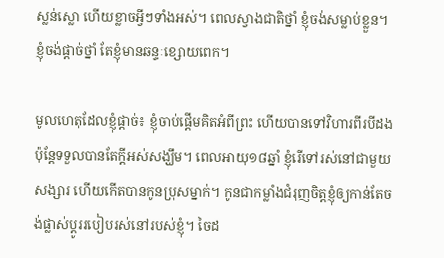ស្លន់ស្លោ ហើយខ្លាចអ្វីៗទាំងអស់។ ពេលស្វាងជាតិថ្នាំ ខ្ញុំចង់សម្លាប់ខ្លួន។ ខ្ញុំចង់ផ្ដាច់ថ្នាំ តែខ្ញុំមានឆន្ទៈខ្សោយពេក។

មូលហេតុដែលខ្ញុំផ្ដាច់៖ ខ្ញុំចាប់ផ្ដើមគិតអំពីព្រះ ហើយបានទៅវិហារពីរបីដង ប៉ុន្តែទទួលបានតែក្ដីអស់សង្ឃឹម។ ពេលអាយុ១៨ឆ្នាំ ខ្ញុំរើទៅរស់នៅជាមួយសង្សារ ហើយកើតបានកូនប្រុសម្នាក់។ កូនជាកម្លាំងជំរុញចិត្តខ្ញុំឲ្យកាន់តែចង់ផ្លាស់ប្ដូររបៀបរស់នៅរបស់ខ្ញុំ។ ចៃដ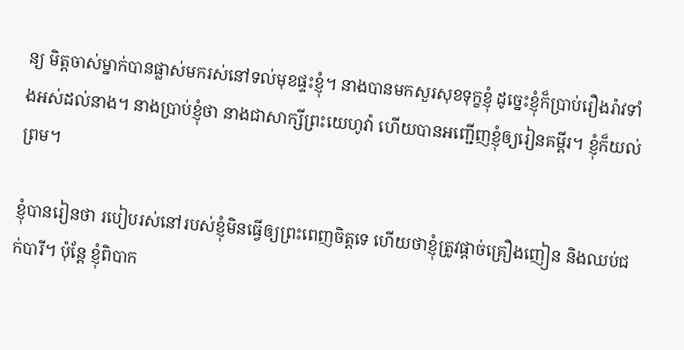ន្យ មិត្តចាស់ម្នាក់បានផ្លាស់មករស់នៅទល់មុខផ្ទះខ្ញុំ។ នាងបានមកសួរសុខទុក្ខខ្ញុំ ដូច្នេះខ្ញុំក៏ប្រាប់រឿងរ៉ាវទាំងអស់ដល់នាង។ នាងប្រាប់ខ្ញុំថា នាងជាសាក្សីព្រះយេហូវ៉ា ហើយបានអញ្ជើញខ្ញុំឲ្យរៀនគម្ពីរ។ ខ្ញុំក៏យល់ព្រម។

ខ្ញុំបានរៀនថា របៀបរស់នៅរបស់ខ្ញុំមិនធ្វើឲ្យព្រះពេញចិត្តទេ ហើយថាខ្ញុំត្រូវផ្ដាច់គ្រឿងញៀន និងឈប់ជក់បារី។ ប៉ុន្តែ ខ្ញុំពិបាក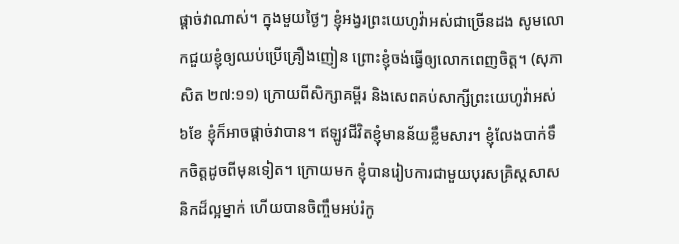ផ្ដាច់វាណាស់។ ក្នុងមួយថ្ងៃៗ ខ្ញុំអង្វរព្រះយេហូវ៉ាអស់ជាច្រើនដង សូមលោកជួយខ្ញុំឲ្យឈប់ប្រើគ្រឿងញៀន ព្រោះខ្ញុំចង់ធ្វើឲ្យលោកពេញចិត្ត។ (សុភាសិត ២៧:១១) ក្រោយពីសិក្សាគម្ពីរ និងសេពគប់សាក្សីព្រះយេហូវ៉ាអស់៦ខែ ខ្ញុំក៏អាចផ្ដាច់វាបាន។ ឥឡូវជីវិតខ្ញុំមានន័យខ្លឹមសារ។ ខ្ញុំលែងបាក់ទឹកចិត្តដូចពីមុនទៀត។ ក្រោយមក ខ្ញុំបានរៀបការជាមួយបុរសគ្រិស្តសាសនិកដ៏ល្អម្នាក់ ហើយបានចិញ្ចឹមអប់រំកូ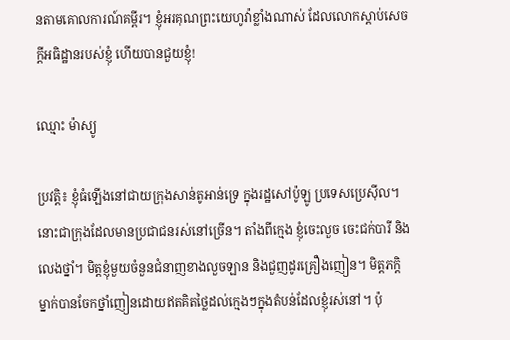នតាមគោលការណ៍គម្ពីរ។ ខ្ញុំអរគុណព្រះយេហូវ៉ាខ្លាំងណាស់ ដែលលោកស្ដាប់សេចក្ដីអធិដ្ឋានរបស់ខ្ញុំ ហើយបានជួយខ្ញុំ!

ឈ្មោះ ម៉ាស្យូ

ប្រវត្តិ៖ ខ្ញុំធំឡើងនៅជាយក្រុងសាន់តូអាន់ទ្រេ ក្នុងរដ្ឋសៅប៉ូឡូ ប្រទេសប្រេស៊ីល។ នោះជាក្រុងដែលមានប្រជាជនរស់នៅច្រើន។ តាំងពីក្មេង ខ្ញុំចេះលួច ចេះជក់បារី និងលេងថ្នាំ។ មិត្តខ្ញុំមួយចំនួនជំនាញខាងលួចឡាន និងជួញដូរគ្រឿងញៀន។ មិត្តភក្តិម្នាក់បានចែកថ្នាំញៀនដោយឥតគិតថ្លៃដល់ក្មេងៗក្នុងតំបន់ដែលខ្ញុំរស់នៅ។ ប៉ុ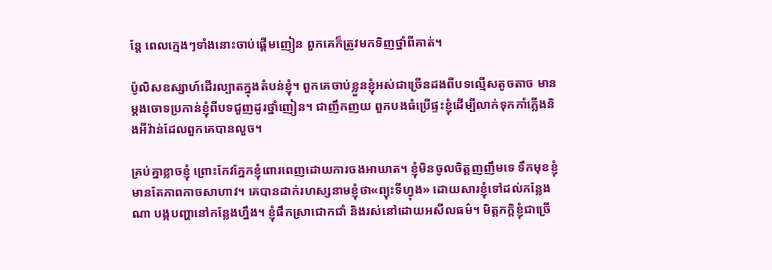ន្តែ ពេលក្មេងៗទាំងនោះចាប់ផ្ដើមញៀន ពួកគេក៏ត្រូវមកទិញថ្នាំពីគាត់។

ប៉ូលិសឧស្សាហ៍ដើរល្បាតក្នុងតំបន់ខ្ញុំ។ ពួកគេចាប់ខ្លួនខ្ញុំអស់ជាច្រើនដងពីបទល្មើសតូចតាច មានម្ដងចោទប្រកាន់ខ្ញុំពីបទជួញដូរថ្នាំញៀន។ ជាញឹកញយ ពួកបងធំប្រើផ្ទះខ្ញុំដើម្បីលាក់ទុកកាំភ្លើងនិងអីវ៉ាន់ដែលពួកគេបានលួច។

គ្រប់គ្នាខ្លាចខ្ញុំ ព្រោះកែវភ្នែកខ្ញុំពោរពេញដោយការចងអាឃាត។ ខ្ញុំមិនចូលចិត្តញញឹមទេ ទឹកមុខខ្ញុំមានតែភាពកាចសាហាវ។ គេបានដាក់រហស្សនាមខ្ញុំថា«ព្យុះទីហ្វុង» ដោយសារខ្ញុំទៅដល់កន្លែងណា បង្កបញ្ហានៅកន្លែងហ្នឹង។ ខ្ញុំផឹកស្រាជោកជាំ និងរស់នៅដោយអសីលធម៌។ មិត្តភក្តិខ្ញុំជាច្រើ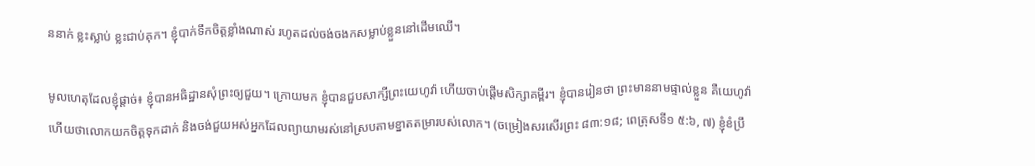ននាក់ ខ្លះស្លាប់ ខ្លះជាប់គុក។ ខ្ញុំបាក់ទឹកចិត្តខ្លាំងណាស់ រហូតដល់ចង់ចងកសម្លាប់ខ្លួននៅដើមឈើ។

មូលហេតុដែលខ្ញុំផ្ដាច់៖ ខ្ញុំបានអធិដ្ឋានសុំព្រះឲ្យជួយ។ ក្រោយមក ខ្ញុំបានជួបសាក្សីព្រះយេហូវ៉ា ហើយចាប់ផ្ដើមសិក្សាគម្ពីរ។ ខ្ញុំបានរៀនថា ព្រះមាននាមផ្ទាល់ខ្លួន គឺយេហូវ៉ា ហើយថាលោកយកចិត្តទុកដាក់ និងចង់ជួយអស់អ្នកដែលព្យាយាមរស់នៅស្របតាមខ្នាតតម្រារបស់លោក។ (ចម្រៀងសរសើរព្រះ ៨៣:១៨; ពេត្រុសទី១ ៥:៦, ៧) ខ្ញុំខំប្រឹ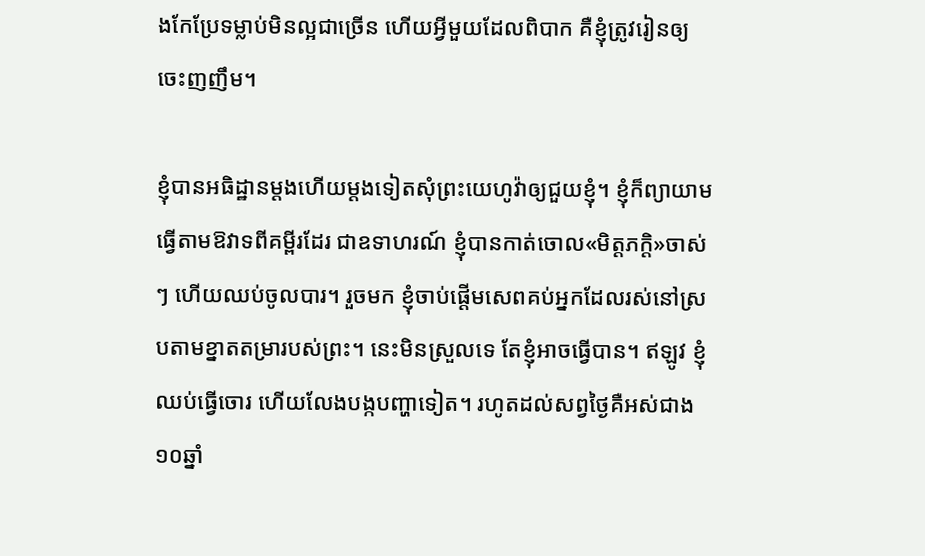ងកែប្រែទម្លាប់មិនល្អជាច្រើន ហើយអ្វីមួយដែលពិបាក គឺខ្ញុំត្រូវរៀនឲ្យចេះញញឹម។

ខ្ញុំបានអធិដ្ឋានម្ដងហើយម្ដងទៀតសុំព្រះយេហូវ៉ាឲ្យជួយខ្ញុំ។ ខ្ញុំក៏ព្យាយាមធ្វើតាមឱវាទពីគម្ពីរដែរ ជាឧទាហរណ៍ ខ្ញុំបានកាត់ចោល«មិត្តភក្តិ»ចាស់ៗ ហើយឈប់ចូលបារ។ រួចមក ខ្ញុំចាប់ផ្ដើមសេពគប់អ្នកដែលរស់នៅស្របតាមខ្នាតតម្រារបស់ព្រះ។ នេះមិនស្រួលទេ តែខ្ញុំអាចធ្វើបាន។ ឥឡូវ ខ្ញុំឈប់ធ្វើចោរ ហើយលែងបង្កបញ្ហាទៀត។ រហូតដល់សព្វថ្ងៃគឺអស់ជាង១០ឆ្នាំ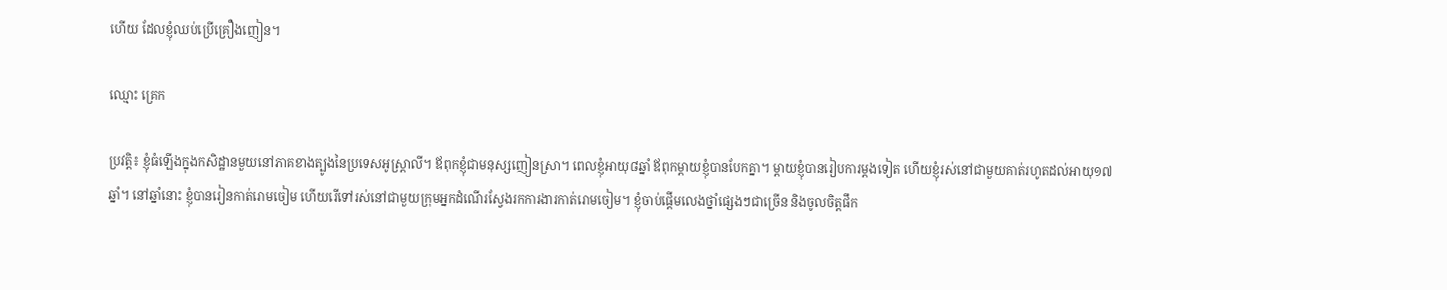ហើយ ដែលខ្ញុំឈប់ប្រើគ្រឿងញៀន។

ឈ្មោះ គ្រេក

ប្រវត្តិ៖ ខ្ញុំធំឡើងក្នុងកសិដ្ឋានមួយនៅភាគខាងត្បូងនៃប្រទេសអូស្ត្រាលី។ ឪពុកខ្ញុំជាមនុស្សញៀនស្រា។ ពេលខ្ញុំអាយុ៨ឆ្នាំ ឪពុកម្ដាយខ្ញុំបានបែកគ្នា។ ម្ដាយខ្ញុំបានរៀបការម្ដងទៀត ហើយខ្ញុំរស់នៅជាមួយគាត់រហូតដល់អាយុ១៧ឆ្នាំ។ នៅឆ្នាំនោះ ខ្ញុំបានរៀនកាត់រោមចៀម ហើយរើទៅរស់នៅជាមួយក្រុមអ្នកដំណើរស្វែងរកការងារកាត់រោមចៀម។ ខ្ញុំចាប់ផ្ដើមលេងថ្នាំផ្សេងៗជាច្រើន និងចូលចិត្តផឹក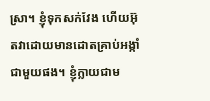ស្រា។ ខ្ញុំទុកសក់វែង ហើយអ៊ុតវាដោយមានដោតគ្រាប់អង្កាំជាមួយផង។ ខ្ញុំក្លាយជាម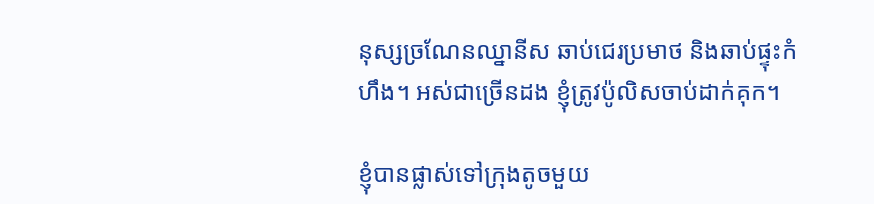នុស្សច្រណែនឈ្នានីស ឆាប់ជេរប្រមាថ និងឆាប់ផ្ទុះកំហឹង។ អស់ជាច្រើនដង ខ្ញុំត្រូវប៉ូលិសចាប់ដាក់គុក។

ខ្ញុំបានផ្លាស់ទៅក្រុងតូចមួយ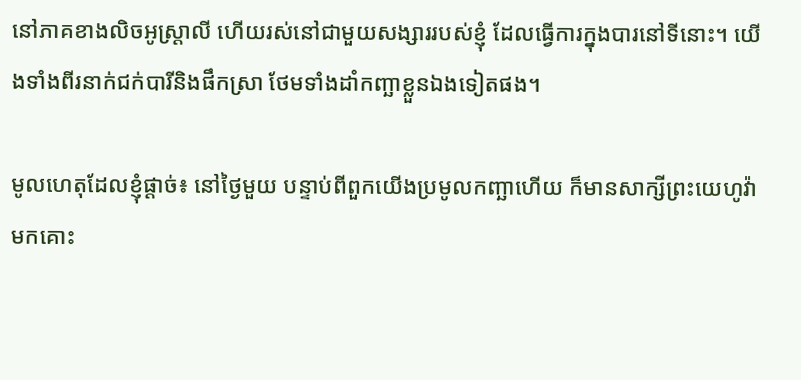នៅភាគខាងលិចអូស្ត្រាលី ហើយរស់នៅជាមួយសង្សាររបស់ខ្ញុំ ដែលធ្វើការក្នុងបារនៅទីនោះ។ យើងទាំងពីរនាក់ជក់បារីនិងផឹកស្រា ថែមទាំងដាំកញ្ឆាខ្លួនឯងទៀតផង។

មូលហេតុដែលខ្ញុំផ្ដាច់៖ នៅថ្ងៃមួយ បន្ទាប់ពីពួកយើងប្រមូលកញ្ឆាហើយ ក៏មានសាក្សីព្រះយេហូវ៉ាមកគោះ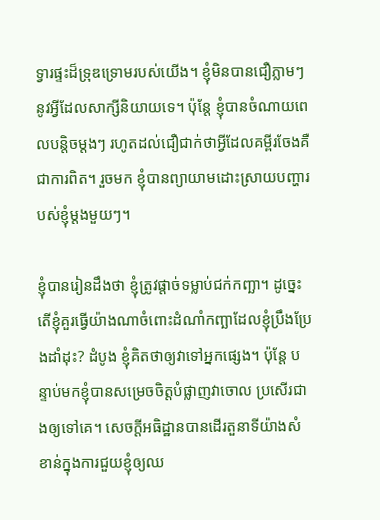ទ្វារផ្ទះដ៏ទ្រុឌទ្រោមរបស់យើង។ ខ្ញុំមិនបានជឿភ្លាមៗនូវអ្វីដែលសាក្សីនិយាយទេ។ ប៉ុន្តែ ខ្ញុំបានចំណាយពេលបន្តិចម្ដងៗ រហូតដល់ជឿជាក់ថាអ្វីដែលគម្ពីរចែងគឺជាការពិត។ រួចមក ខ្ញុំបានព្យាយាមដោះស្រាយបញ្ហារបស់ខ្ញុំម្ដងមួយៗ។

ខ្ញុំបានរៀនដឹងថា ខ្ញុំត្រូវផ្ដាច់ទម្លាប់ជក់កញ្ឆា។ ដូច្នេះ តើខ្ញុំគួរធ្វើយ៉ាងណាចំពោះដំណាំកញ្ឆាដែលខ្ញុំប្រឹងប្រែងដាំដុះ? ដំបូង ខ្ញុំគិតថាឲ្យវាទៅអ្នកផ្សេង។ ប៉ុន្តែ បន្ទាប់មកខ្ញុំបានសម្រេចចិត្តបំផ្លាញវាចោល ប្រសើរជាងឲ្យទៅគេ។ សេចក្ដីអធិដ្ឋានបានដើរតួនាទីយ៉ាងសំខាន់ក្នុងការជួយខ្ញុំឲ្យឈ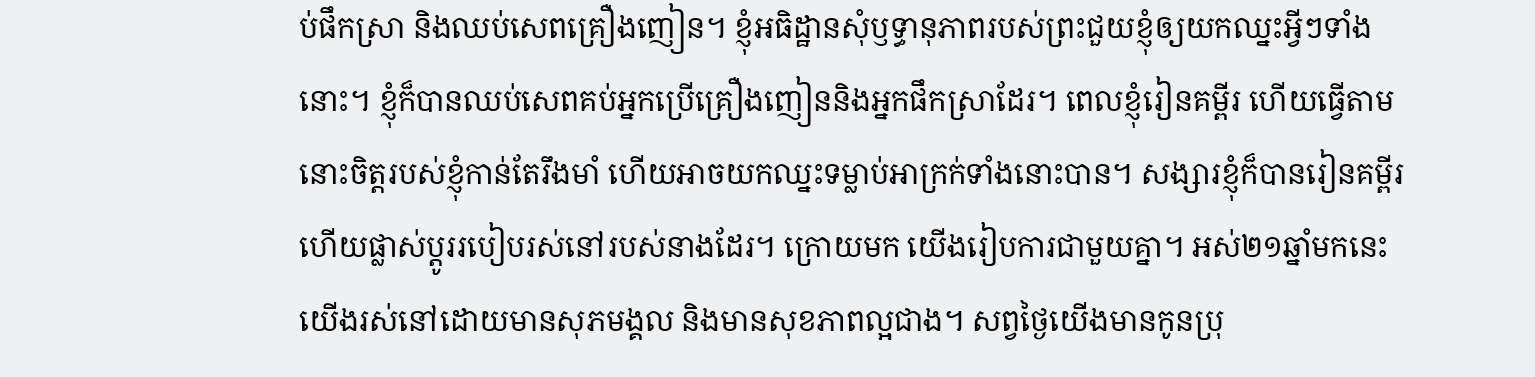ប់ផឹកស្រា និងឈប់សេពគ្រឿងញៀន។ ខ្ញុំអធិដ្ឋានសុំឫទ្ធានុភាពរបស់ព្រះជួយខ្ញុំឲ្យយកឈ្នះអ្វីៗទាំងនោះ។ ខ្ញុំក៏បានឈប់សេពគប់អ្នកប្រើគ្រឿងញៀននិងអ្នកផឹកស្រាដែរ។ ពេលខ្ញុំរៀនគម្ពីរ ហើយធ្វើតាម នោះចិត្តរបស់ខ្ញុំកាន់តែរឹងមាំ ហើយអាចយកឈ្នះទម្លាប់អាក្រក់ទាំងនោះបាន។ សង្សារខ្ញុំក៏បានរៀនគម្ពីរ ហើយផ្លាស់ប្ដូររបៀបរស់នៅរបស់នាងដែរ។ ក្រោយមក យើងរៀបការជាមួយគ្នា។ អស់២១ឆ្នាំមកនេះ យើងរស់នៅដោយមានសុភមង្គល និងមានសុខភាពល្អជាង។ សព្វថ្ងៃយើងមានកូនប្រុ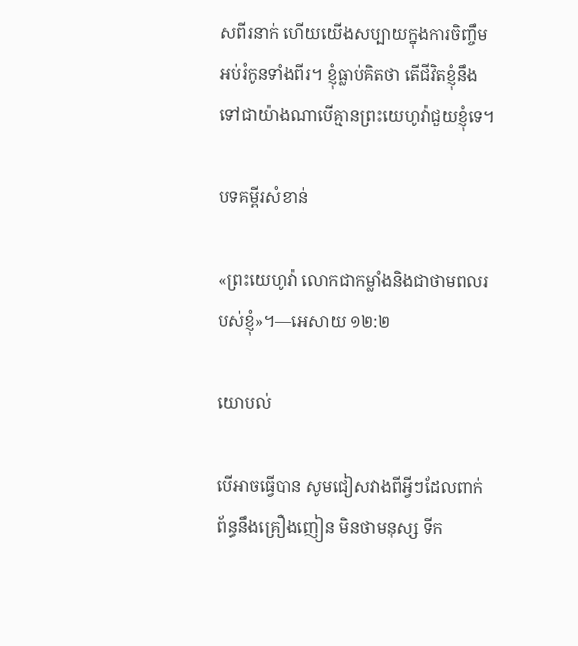សពីរនាក់ ហើយយើងសប្បាយក្នុងការចិញ្ចឹមអប់រំកូនទាំងពីរ។ ខ្ញុំធ្លាប់គិតថា តើជីវិតខ្ញុំនឹងទៅជាយ៉ាងណាបើគ្មានព្រះយេហូវ៉ាជួយខ្ញុំទេ។

បទគម្ពីរសំខាន់

«ព្រះយេហូវ៉ា លោកជាកម្លាំងនិងជាថាមពលរបស់ខ្ញុំ»។—អេសាយ ១២:២

យោបល់

បើអាចធ្វើបាន សូមជៀសវាងពីអ្វីៗដែលពាក់ព័ន្ធនឹងគ្រឿងញៀន មិនថាមនុស្ស ទីក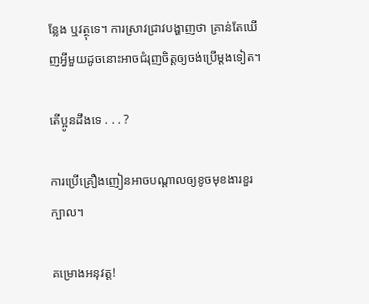ន្លែង ឬវត្ថុទេ។ ការស្រាវជ្រាវបង្ហាញថា គ្រាន់តែឃើញអ្វីមួយដូចនោះអាចជំរុញចិត្តឲ្យចង់ប្រើម្ដងទៀត។

តើប្អូនដឹងទេ . . . ?

ការប្រើគ្រឿងញៀនអាចបណ្ដាលឲ្យខូចមុខងារខួរក្បាល។

គម្រោងអនុវត្ត!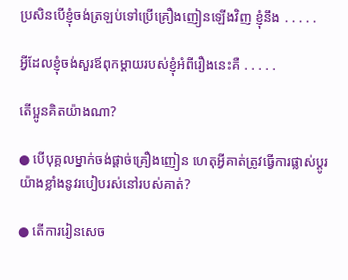ប្រសិនបើខ្ញុំចង់ត្រឡប់ទៅប្រើគ្រឿងញៀនឡើងវិញ ខ្ញុំនឹង ․․․․․

អ្វីដែលខ្ញុំចង់សួរឪពុកម្ដាយរបស់ខ្ញុំអំពីរឿងនេះគឺ ․․․․․

តើប្អូនគិតយ៉ាងណា?

● បើបុគ្គលម្នាក់ចង់ផ្ដាច់គ្រឿងញៀន ហេតុអ្វីគាត់ត្រូវធ្វើការផ្លាស់ប្ដូរយ៉ាងខ្លាំងនូវរបៀបរស់នៅរបស់គាត់?

● តើការរៀនសេច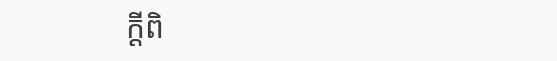ក្ដីពិ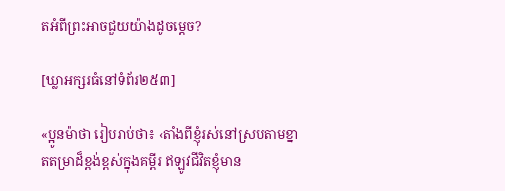តអំពីព្រះអាចជួយយ៉ាងដូចម្ដេច?

[ឃ្លាអក្សរធំនៅទំព័រ២៥៣]

«ប្អូនម៉ាថា រៀបរាប់ថា៖ ‹តាំងពីខ្ញុំរស់នៅស្របតាមខ្នាតតម្រាដ៏ខ្ពង់ខ្ពស់ក្នុងគម្ពីរ ឥឡូវជីវិតខ្ញុំមាន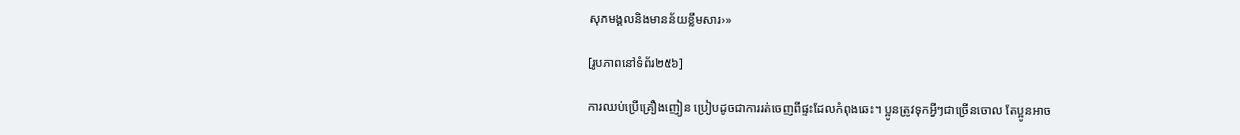សុភមង្គលនិងមានន័យខ្លឹមសារ›»

[រូបភាពនៅទំព័រ២៥៦]

ការឈប់ប្រើគ្រឿងញៀន ប្រៀបដូចជាការរត់ចេញពីផ្ទះដែលកំពុងឆេះ។ ប្អូនត្រូវទុកអ្វីៗជាច្រើនចោល តែប្អូនអាច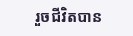រួចជីវិតបាន